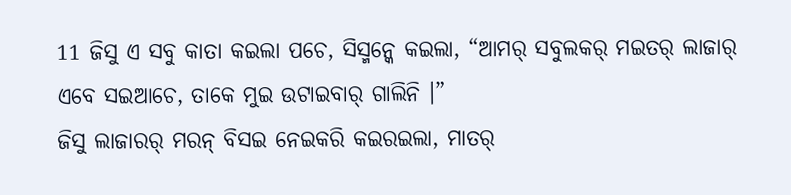11 ଜିସୁ ଏ ସବୁ କାତା କଇଲା ପଚେ, ସିସ୍ମନ୍କେ କଇଲା, “ଆମର୍ ସବୁଲକର୍ ମଇତର୍ ଲାଜାର୍ ଏବେ ସଇଆଚେ, ତାକେ ମୁଇ ଉଟାଇବାର୍ ଗାଲିନି ।”
ଜିସୁ ଲାଜାରର୍ ମରନ୍ ବିସଇ ନେଇକରି କଇରଇଲା, ମାତର୍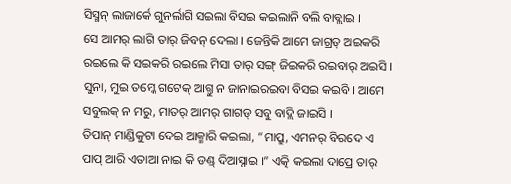ସିସ୍ମନ୍ ଲାଜାର୍କେ ଗୁନର୍ଲାଗି ସଇଲା ବିସଇ କଇଲାନି ବଲି ବାବ୍ଲାଇ ।
ସେ ଆମର୍ ଲାଗି ତାର୍ ଜିବନ୍ ଦେଲା । ଜେନ୍ତିକି ଆମେ ଜାଗ୍ରତ୍ ଅଇକରି ରଇଲେ କି ସଇକରି ରଇଲେ ମିସା ତାର୍ ସଙ୍ଗ୍ ଜିଇକରି ରଇବାର୍ ଅଇସି ।
ସୁନା, ମୁଇ ତମ୍କେ ଗଟେକ୍ ଆଗ୍ତୁ ନ ଜାନାଇରଇବା ବିସଇ କଇବି । ଆମେ ସବୁଲକ୍ ନ ମରୁ, ମାତର୍ ଆମର୍ ଗାଗଡ୍ ସବୁ ବାଦ୍ଲି ଜାଇସି ।
ତିପାନ୍ ମାଣ୍ଡିକୁଟା ଦେଇ ଆକ୍ମାରି କଇଲା, “ମାପ୍ରୁ, ଏମନର୍ ବିରଦେ ଏ ପାପ୍ ଆରି ଏତାଆ ନାଇ କି ଡଣ୍ଡ୍ ଦିଆସ୍ନାଇ ।” ଏତ୍କି କଇଲା ଦାପ୍ରେ ତାର୍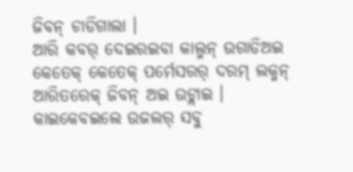ଜିବନ୍ ଚାଡିଗାଲା ।
ଆରି କବର୍ ଦେଇରଇବା କାଲ୍ମନ୍ ଉଗାଡିଅଇ କେତେକ୍ କେତେକ୍ ପର୍ମେସରର୍ ଦରମ୍ ଲକ୍ମନ୍ ଆରିତରେକ୍ ଜିବନ୍ ଅଇ ଉଟ୍ଲାଇ ।
କାଇକେବଇଲେ ଉଜଲର୍ ସବୁ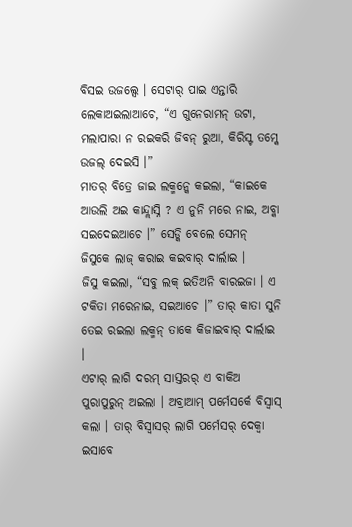ବିସଇ ଉଜଲ୍ସେ । ସେଟାର୍ ପାଇ ଏନ୍ତାରି ଲେକାଅଇଲାଆଚେ, “ଏ ଗୁନେରାମନ୍ ଉଟା, ମଲାପାରା ନ ରଇକରି ଜିବନ୍ ରୁଆ, କିରିସ୍ଟ ତମ୍କେ ଉଜଲ୍ ଦେଇସି ।”
ମାତର୍ ବିତ୍ରେ ଜାଇ ଲକ୍ମନ୍କେ କଇଲା, “କାଇକେ ଆଉଲି ଅଇ କାନ୍ଦ୍ଲାସ୍ନି ? ଏ ନୁନି ମରେ ନାଇ, ଅବ୍କା ସଇଦେଇଆଚେ ।” ସେଡ୍କି ବେଲେ ସେମନ୍ ଜିସୁକେ ଲାଜ୍ କରାଇ କଇବାର୍ ଦାର୍ଲାଇ ।
ଜିସୁ କଇଲା, “ସବୁ ଲକ୍ ଇତିଅନି ବାରଇଜା । ଏ ଟକିତା ମରେନାଇ, ସଇଆଚେ ।” ତାର୍ କାତା ସୁନି ତେଇ ରଇଲା ଲକ୍ମନ୍ ତାକେ କିଜାଇବାର୍ ଦାର୍ଲାଇ ।
ଏଟାର୍ ଲାଗି ଦରମ୍ ସାସ୍ତରର୍ ଏ ବାକିଅ ପୁରାପୁରୁନ୍ ଅଇଲା । ଅବ୍ରାଆମ୍ ପର୍ମେସର୍କେ ବିସ୍ବାସ୍ କଲା । ତାର୍ ବିସ୍ବାସର୍ ଲାଗି ପର୍ମେସର୍ ଦେକ୍ବା ଇସାବେ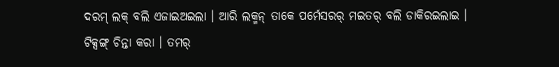ଦରମ୍ ଲକ୍ ବଲି ଏଜାଇଅଇଲା । ଆରି ଲକ୍ମନ୍ ତାକେ ପର୍ମେସରର୍ ମଇତର୍ ବଲି ଡାକିରଇଲାଇ ।
ଟିକ୍ସଙ୍ଗ୍ ଚିନ୍ତା କରା । ତମର୍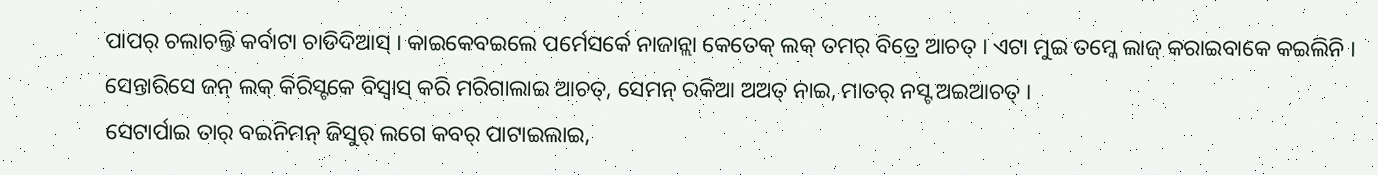ପାପର୍ ଚଲାଚଲ୍ତି କର୍ବାଟା ଚାଡିଦିଆସ୍ । କାଇକେବଇଲେ ପର୍ମେସର୍କେ ନାଜାନ୍ଲା କେତେକ୍ ଲକ୍ ତମର୍ ବିତ୍ରେ ଆଚତ୍ । ଏଟା ମୁଇ ତମ୍କେ ଲାଜ୍ କରାଇବାକେ କଇଲିନି ।
ସେନ୍ତାରିସେ ଜନ୍ ଲକ୍ କିରିସ୍ଟକେ ବିସ୍ବାସ୍ କରି ମରିଗାଲାଇ ଆଚତ୍, ସେମନ୍ ରକିଆ ଅଅତ୍ ନାଇ, ମାତର୍ ନସ୍ଟ ଅଇଆଚତ୍ ।
ସେଟାର୍ପାଇ ତାର୍ ବଇନିମନ୍ ଜିସୁର୍ ଲଗେ କବର୍ ପାଟାଇଲାଇ,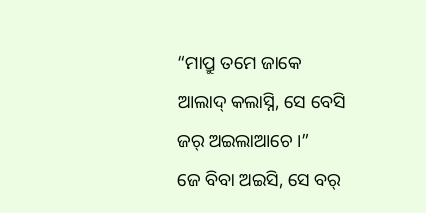“ମାପ୍ରୁ ତମେ ଜାକେ ଆଲାଦ୍ କଲାସ୍ନି, ସେ ବେସି ଜର୍ ଅଇଲାଆଚେ ।”
ଜେ ବିବା ଅଇସି, ସେ ବର୍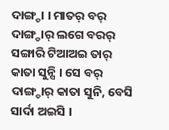ଦାଙ୍ଗ୍ଡା । ମାତର୍ ବର୍ ଦାଙ୍ଗ୍ଡାର୍ ଲଗେ ବରର୍ ସଙ୍ଗାରି ଟିଆଅଇ ତାର୍ କାତା ସୁନ୍ସି । ସେ ବର୍ ଦାଙ୍ଗ୍ଡାର୍ କାତା ସୁନି, ବେସି ସାର୍ଦା ଅଇସି ।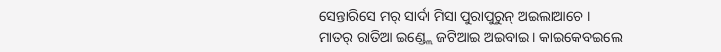ସେନ୍ତାରିସେ ମର୍ ସାର୍ଦା ମିସା ପୁରାପୁରୁନ୍ ଅଇଲାଆଚେ ।
ମାତର୍ ରାତିଆ ଇଣ୍ଡ୍ଲେ ଜଟିଆଇ ଅଇବାଇ । କାଇକେବଇଲେ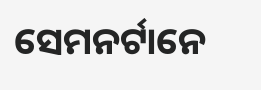ସେମନର୍ଟାନେ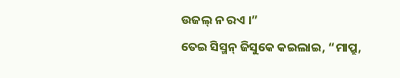ଉଜଲ୍ ନ ରଏ ।”
ତେଇ ସିସ୍ମନ୍ ଜିସୁକେ କଇଲାଇ, “ମାପ୍ରୁ,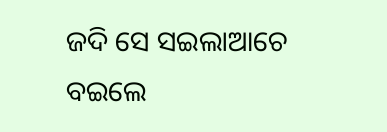ଜଦି ସେ ସଇଲାଆଚେ ବଇଲେ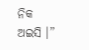ନିକ ଅଇସି ।”